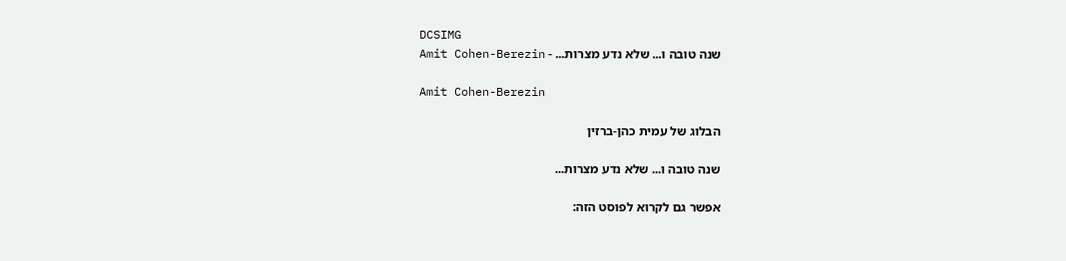DCSIMG
שנה טובה ו... שלא נדע מצרות... - Amit Cohen-Berezin

Amit Cohen-Berezin

הבלוג של עמית כהן-ברזין

שנה טובה ו... שלא נדע מצרות...

אפשר גם לקרוא לפוסט הזה: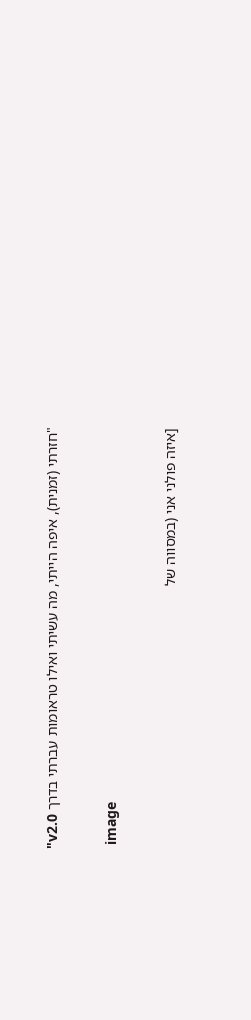"חזרתי (זמנית), איפה הייתי, מה עשיתי ואילו טראומות עברתי בדרך v2.0"

 image

[איזה פולני אני (במסווה של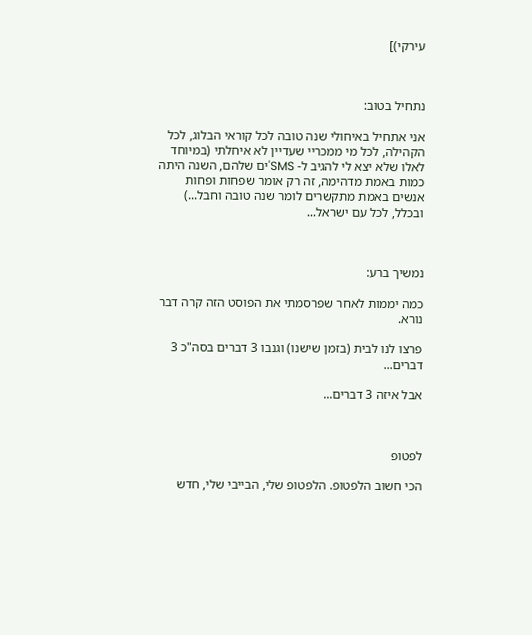עירקי)]



נתחיל בטוב:

אני אתחיל באיחולי שנה טובה לכל קוראי הבלוג, לכל הקהילה, לכל מי ממכריי שעדיין לא איחלתי (במיוחד לאלו שלא יצא לי להגיב ל- SMS'ים שלהם, השנה היתה כמות באמת מדהימה, זה רק אומר שפחות ופחות אנשים באמת מתקשרים לומר שנה טובה וחבל...) ובכלל, לכל עם ישראל...



נמשיך ברע:

כמה יממות לאחר שפרסמתי את הפוסט הזה קרה דבר נורא.

פרצו לנו לבית (בזמן שישנו) וגנבו 3 דברים בסה"כ 3 דברים...

אבל איזה 3 דברים...



לפטופ

הכי חשוב הלפטופ. הלפטופ שלי, הבייבי שלי, חדש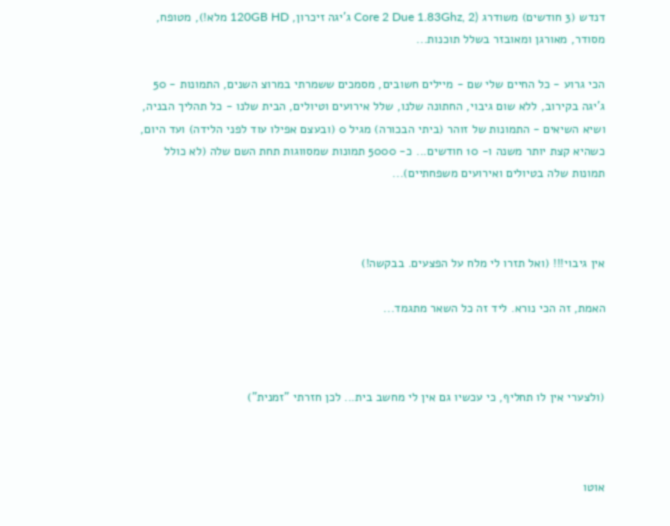דנדש (3 חודשים) משודרג (Core 2 Due 1.83Ghz, 2 ג'יגה זיכרון, 120GB HD מלא!), מטופח, מסודר, מאורגן ומאובזר בשלל תוכנות...

הכי גרוע - כל החיים שלי שם - מיילים חשובים, מסמכים ששמרתי במרוצ השנים, התמונות - 50 ג'יגה בקירוב, ללא שום גיבוי, החתונה שלנו, שלל אירועים וטיולים, הבית שלנו - כל תהליך הבניה, ושיא השיאים - התמונות של זוהר (ביתי הבכורה) מגיל 0 (ובעצם אפילו עוד לפני הלידה) ועד היום, כשהיא קצת יותר משנה ו- 10 חודשים... כ- 5000 תמונות שמסווגות תחת השם שלה (לא כולל תמונות שלה בטיולים ואירועים משפחתיים)...



אין גיבוי!!! (ואל תזרו לי מלח על הפצעים. בבקשה!)

האמת, זה הכי נורא. ליד זה כל השאר מתגמד...



(ולצערי אין לו תחליף, כי עכשיו גם אין לי מחשב בית... לכן חזרתי "זמנית")



אוטו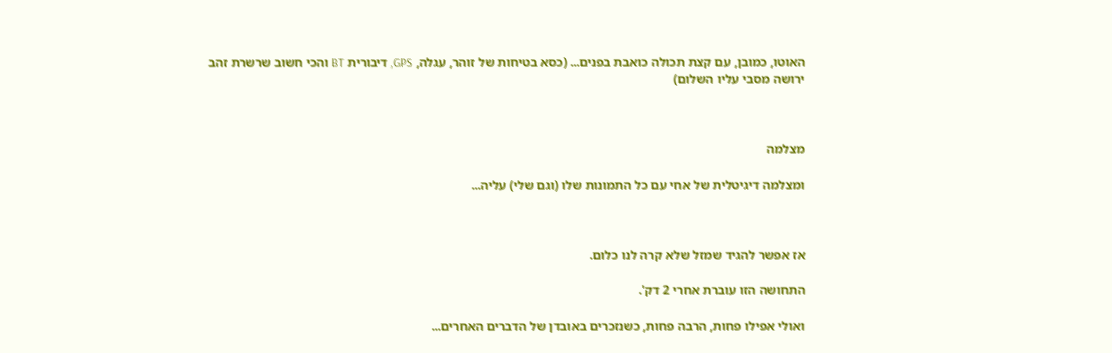האוטו, כמובן, עם קצת תכולה כואבת בפנים... (כסא בטיחות של זוהר, עגלה, GPS, דיבורית BT והכי חשוב שרשרת זהב ירושה מסבי עליו השלום)



מצלמה

ומצלמה דיגיטלית של אחי עם כל התמונות שלו (וגם שלי) עליה...



אז אפשר להגיד שמזל שלא קרה לנו כלום.

התחושה הזו עוברת אחרי 2 דק'.

ואולי אפילו פחות, הרבה פחות, כשנזכרים באובדן של הדברים האחרים...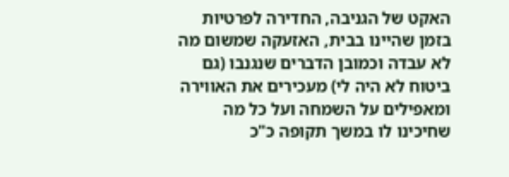האקט של הגניבה, החדירה לפרטיות בזמן שהיינו בבית, האזעקה שמשום מה לא עבדה וכמובן הדברים שנגנבו (גם ביטוח לא היה לי) מעכירים את האווירה ומאפילים על השמחה ועל כל מה שחיכינו לו במשך תקופה כ"כ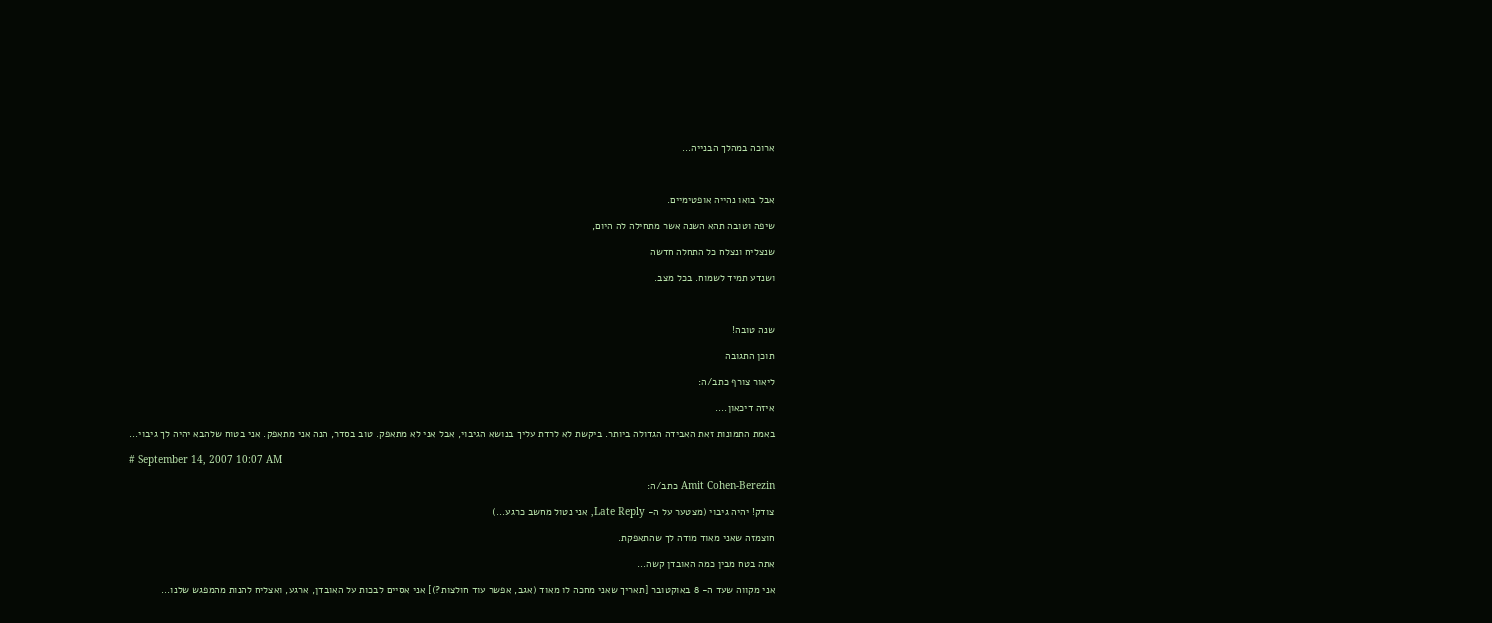ארוכה במהלך הבנייה...



אבל בואו נהייה אופטימיים.

שיפה וטובה תהא השנה אשר מתחילה לה היום,

שנצליח ונצלח כל התחלה חדשה

ושנדע תמיד לשמוח. בכל מצב.



שנה טובה!

תוכן התגובה

ליאור צורף כתב/ה:

איזה דיכאון....

באמת התמונות זאת האבידה הגדולה ביותר. ביקשת לא לרדת עליך בנושא הגיבוי, אבל אני לא מתאפק. טוב בסדר, הנה אני מתאפק. אני בטוח שלהבא יהיה לך גיבוי...

# September 14, 2007 10:07 AM

Amit Cohen-Berezin כתב/ה:

צודק! יהיה גיבוי (מצטער על ה- Late Reply, אני נטול מחשב כרגע...)

חוצמזה שאני מאוד מודה לך שהתאפקת.

אתה בטח מבין כמה האובדן קשה...

אני מקווה שעד ה- 8 באוקטובר [תאריך שאני מחכה לו מאוד (אגב, אפשר עוד חולצות?)] אני אסיים לבכות על האובדן, ארגע, ואצליח להנות מהמפגש שלנו...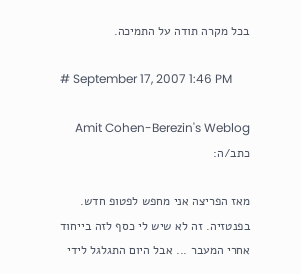בכל מקרה תודה על התמיכה.

# September 17, 2007 1:46 PM

Amit Cohen-Berezin's Weblog כתב/ה:

מאז הפריצה אני מחפש לפטופ חדש. בפנטזיה. זה לא שיש לי כסף לזה בייחוד אחרי המעבר ... אבל היום התגלגל לידי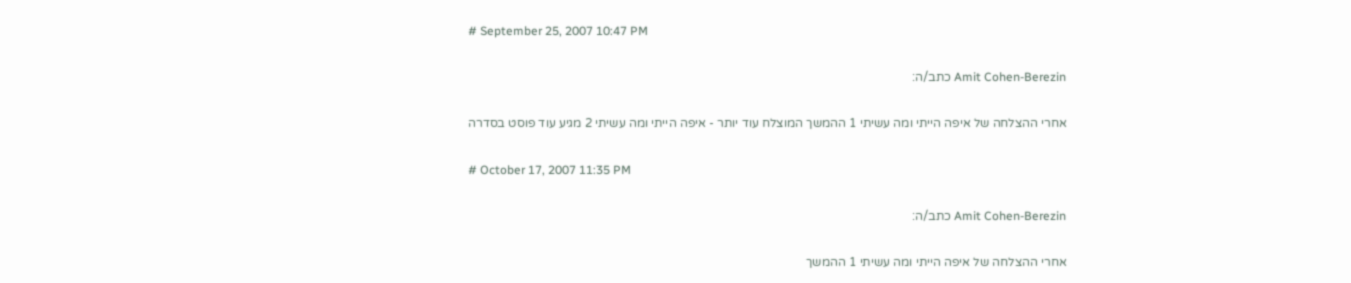# September 25, 2007 10:47 PM

Amit Cohen-Berezin כתב/ה:

אחרי ההצלחה של איפה הייתי ומה עשיתי 1 ההמשך המוצלח עוד יותר - איפה הייתי ומה עשיתי 2 מגיע עוד פוסט בסדרה

# October 17, 2007 11:35 PM

Amit Cohen-Berezin כתב/ה:

אחרי ההצלחה של איפה הייתי ומה עשיתי 1 ההמשך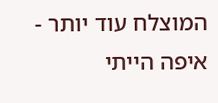המוצלח עוד יותר - איפה הייתי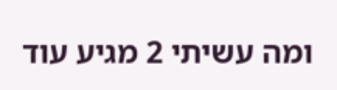ומה עשיתי 2 מגיע עוד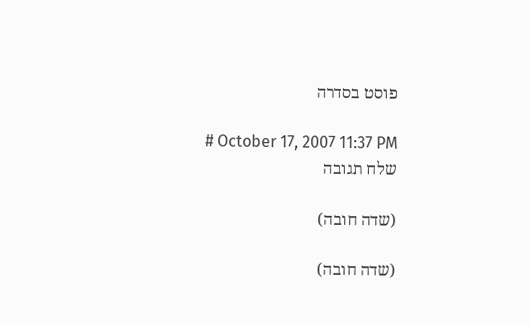פוסט בסדרה

# October 17, 2007 11:37 PM
שלח תגובה

(שדה חובה)

(שדה חובה)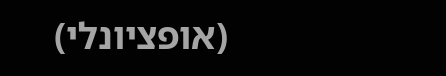(אופציונלי)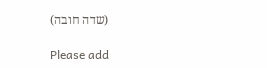(שדה חובה)

Please add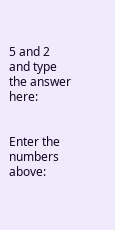5 and 2 and type the answer here:


Enter the numbers above: